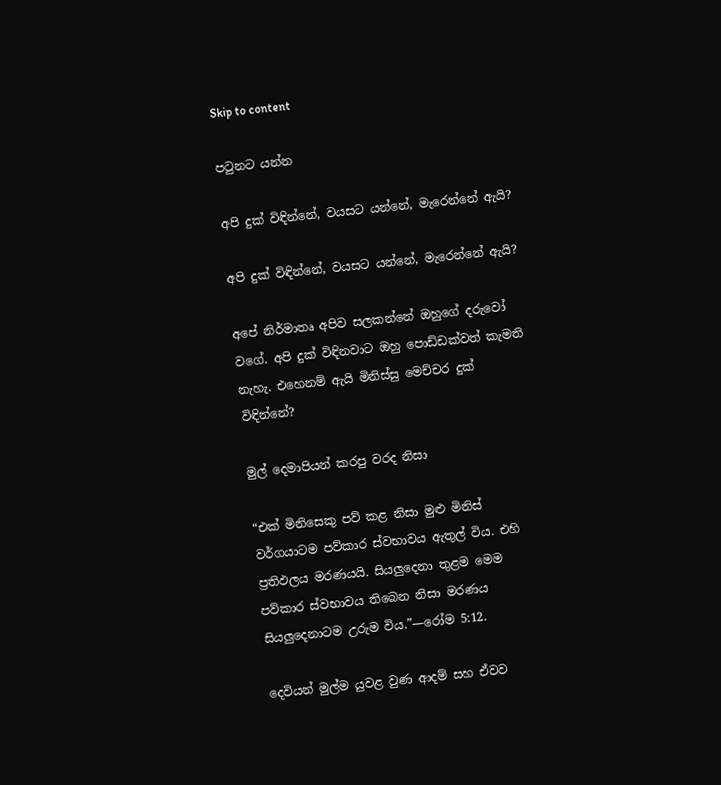Skip to content

පටුනට යන්න

අපි දුක් විඳින්නේ, වයසට යන්නේ, මැරෙන්නේ ඇයි?

අපි දුක් විඳින්නේ, වයසට යන්නේ, මැරෙන්නේ ඇයි?

අපේ නිර්මාතෘ අපිව සලකන්නේ ඔහුගේ දරුවෝ වගේ. අපි දුක් විඳිනවාට ඔහු පොඩ්ඩක්වත් කැමති නැහැ. එහෙනම් ඇයි මිනිස්සු මෙච්චර දුක් විඳින්නේ?

මුල් දෙමාපියන් කරපු වරද නිසා

“එක් මිනිසෙකු පව් කළ නිසා මුළු මිනිස් වර්ගයාටම පව්කාර ස්වභාවය ඇතුල් විය. එහි ප්‍රතිඵලය මරණයයි. සියලුදෙනා තුළම මෙම පව්කාර ස්වභාවය තිබෙන නිසා මරණය සියලුදෙනාටම උරුම විය.”—රෝම 5:12.

දෙවියන් මුල්ම යුවළ වුණ ආදම් සහ ඒවව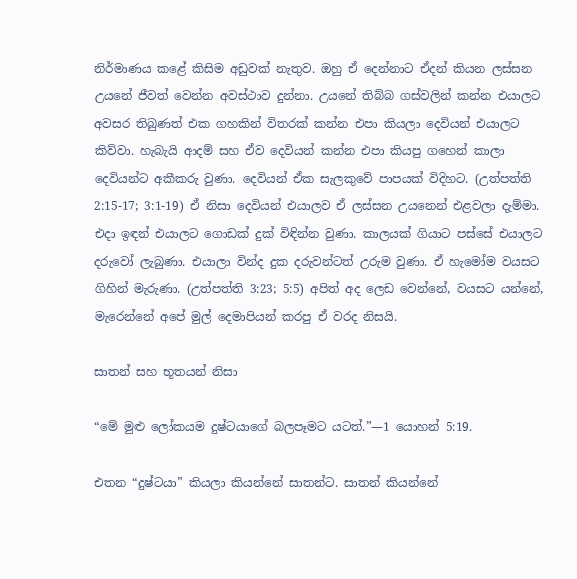නිර්මාණය කළේ කිසිම අඩුවක් නැතුව. ඔහු ඒ දෙන්නාට ඒදන් කියන ලස්සන උයනේ ජීවත් වෙන්න අවස්ථාව දුන්නා. උයනේ තිබ්බ ගස්වලින් කන්න එයාලට අවසර තිබුණත් එක ගහකින් විතරක් කන්න එපා කියලා දෙවියන් එයාලට කිව්වා. හැබැයි ආදම් සහ ඒව දෙවියන් කන්න එපා කියපු ගහෙන් කාලා දෙවියන්ට අකීකරු වුණා. දෙවියන් ඒක සැලකුවේ පාපයක් විදිහට. (උත්පත්ති 2:15-17; 3:1-19) ඒ නිසා දෙවියන් එයාලව ඒ ලස්සන උයනෙන් එළවලා දැම්මා. එදා ඉඳන් එයාලට ගොඩක් දුක් විඳින්න වුණා. කාලයක් ගියාට පස්සේ එයාලට දරුවෝ ලැබුණා. එයාලා වින්ද දුක දරුවන්ටත් උරුම වුණා. ඒ හැමෝම වයසට ගිහින් මැරුණා. (උත්පත්ති 3:23; 5:5) අපිත් අද ලෙඩ වෙන්නේ, වයසට යන්නේ, මැරෙන්නේ අපේ මුල් දෙමාපියන් කරපු ඒ වරද නිසයි.

සාතන් සහ භූතයන් නිසා

“මේ මුළු ලෝකයම දුෂ්ටයාගේ බලපෑමට යටත්.”—1 යොහන් 5:19.

එතන “දුෂ්ටයා” කියලා කියන්නේ සාතන්ට. සාතන් කියන්නේ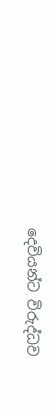දෙවියන්ට විරුද්ධව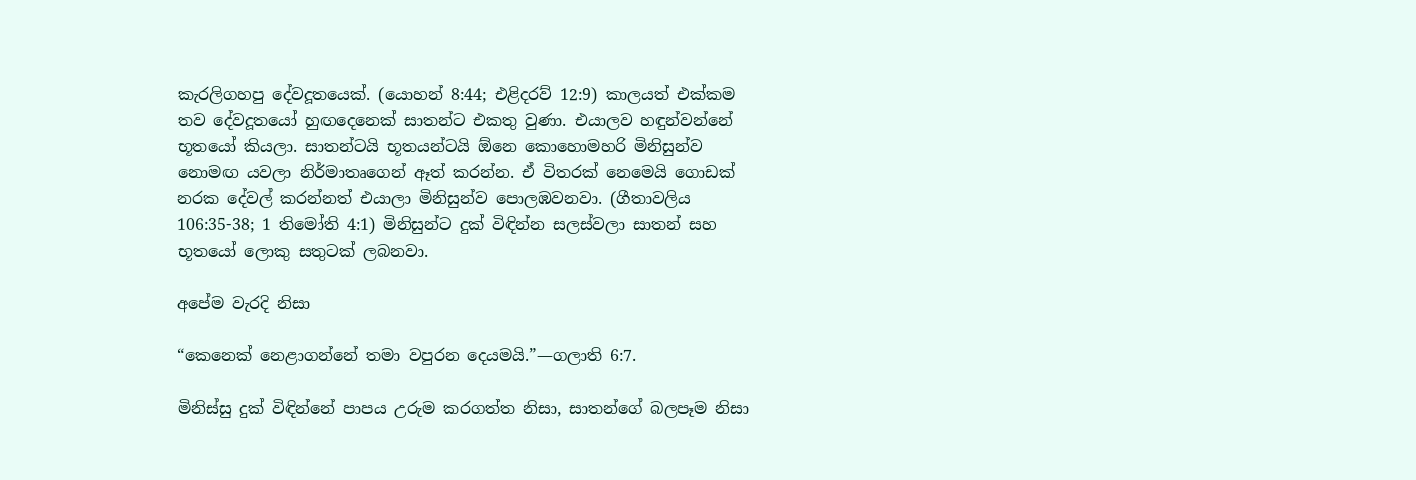කැරලිගහපු දේවදූතයෙක්. (යොහන් 8:44; එළිදරව් 12:9) කාලයත් එක්කම තව දේවදූතයෝ හුඟදෙනෙක් සාතන්ට එකතු වුණා. එයාලව හඳුන්වන්නේ භූතයෝ කියලා. සාතන්ටයි භූතයන්ටයි ඕනෙ කොහොමහරි මිනිසුන්ව නොමඟ යවලා නිර්මාතෘගෙන් ඈත් කරන්න. ඒ විතරක් නෙමෙයි ගොඩක් නරක දේවල් කරන්නත් එයාලා මිනිසුන්ව පොලඹවනවා. (ගීතාවලිය 106:35-38; 1 තිමෝති 4:1) මිනිසුන්ට දුක් විඳින්න සලස්වලා සාතන් සහ භූතයෝ ලොකු සතුටක් ලබනවා.

අපේම වැරදි නිසා

“කෙනෙක් නෙළාගන්නේ තමා වපුරන දෙයමයි.”—ගලාති 6:7.

මිනිස්සු දුක් විඳින්නේ පාපය උරුම කරගත්ත නිසා, සාතන්ගේ බලපෑම නිසා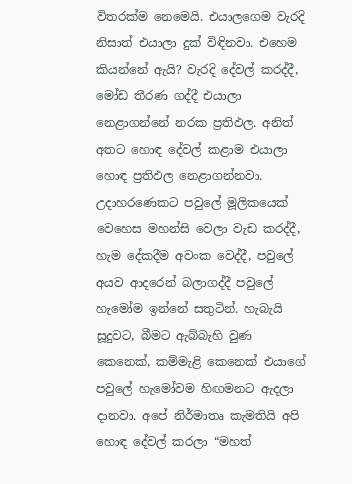විතරක්ම නෙමෙයි. එයාලගෙම වැරදි නිසාත් එයාලා දුක් විඳිනවා. එහෙම කියන්නේ ඇයි? වැරදි දේවල් කරද්දී, මෝඩ තීරණ ගද්දී එයාලා නෙළාගන්නේ නරක ප්‍රතිඵල. අනිත් අතට හොඳ දේවල් කළාම එයාලා හොඳ ප්‍රතිඵල නෙළාගන්නවා. උදාහරණෙකට පවුලේ මූලිකයෙක් වෙහෙස මහන්සි වෙලා වැඩ කරද්දී, හැම දේකදීම අවංක වෙද්දී, පවුලේ අයව ආදරෙන් බලාගද්දී පවුලේ හැමෝම ඉන්නේ සතුටින්. හැබැයි සූදුවට, බීමට ඇබ්බැහි වුණ කෙනෙක්, කම්මැළි කෙනෙක් එයාගේ පවුලේ හැමෝවම හිඟමනට ඇදලා දානවා. අපේ නිර්මාතෘ කැමතියි අපි හොඳ දේවල් කරලා “මහත්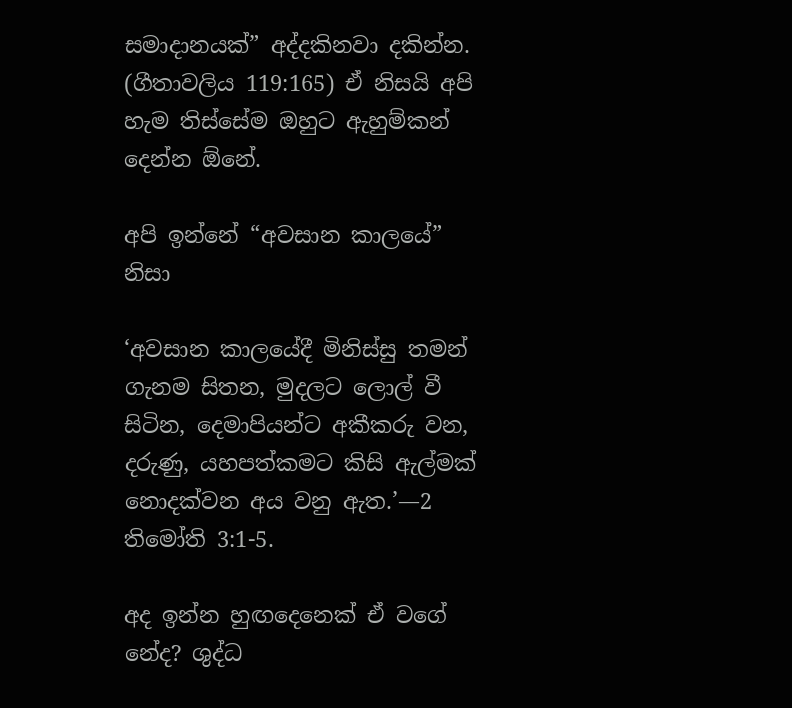සමාදානයක්” අද්දකිනවා දකින්න. (ගීතාවලිය 119:165) ඒ නිසයි අපි හැම තිස්සේම ඔහුට ඇහුම්කන් දෙන්න ඕනේ.

අපි ඉන්නේ “අවසාන කාලයේ” නිසා

‘අවසාන කාලයේදී මිනිස්සු තමන් ගැනම සිතන, මුදලට ලොල් වී සිටින, දෙමාපියන්ට අකීකරු වන, දරුණු, යහපත්කමට කිසි ඇල්මක් නොදක්වන අය වනු ඇත.’—2 තිමෝති 3:1-5.

අද ඉන්න හුඟදෙනෙක් ඒ වගේ නේද? ශුද්ධ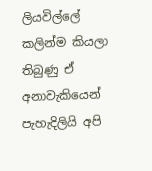ලියවිල්ලේ කලින්ම කියලා තිබුණු ඒ අනාවැකියෙන් පැහැදිලියි අපි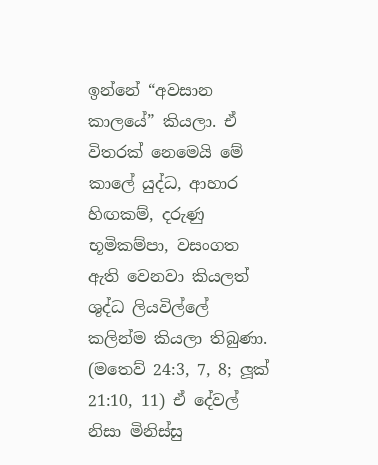ඉන්නේ “අවසාන කාලයේ” කියලා. ඒ විතරක් නෙමෙයි මේ කාලේ යුද්ධ, ආහාර හිඟකම්, දරුණු භූමිකම්පා, වසංගත ඇති වෙනවා කියලත් ශුද්ධ ලියවිල්ලේ කලින්ම කියලා තිබුණා. (මතෙව් 24:3, 7, 8; ලූක් 21:10, 11) ඒ දේවල් නිසා මිනිස්සු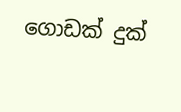ගොඩක් දුක්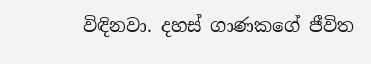විඳිනවා. දහස් ගාණකගේ ජීවිත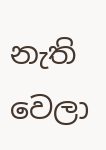නැති වෙලා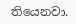තියෙනවා.